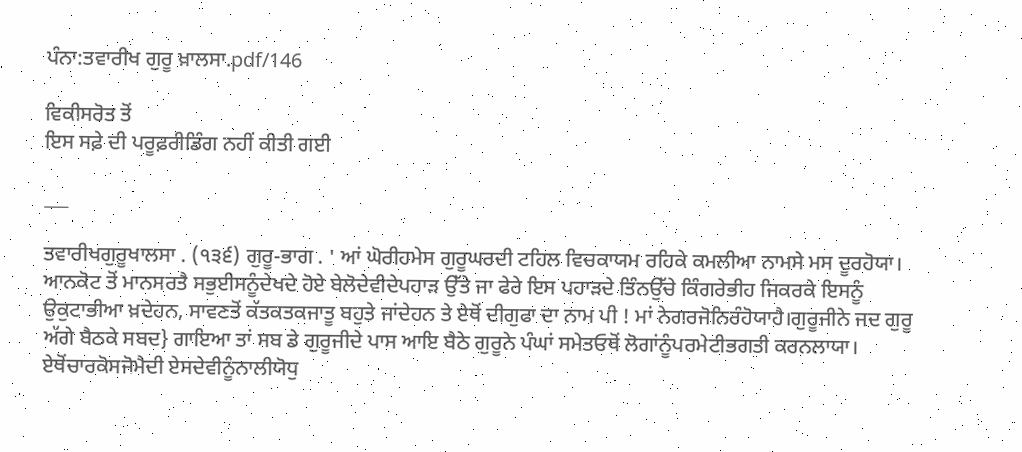ਪੰਨਾ:ਤਵਾਰੀਖ ਗੁਰੂ ਖ਼ਾਲਸਾ.pdf/146

ਵਿਕੀਸਰੋਤ ਤੋਂ
ਇਸ ਸਫ਼ੇ ਦੀ ਪਰੂਫ਼ਰੀਡਿੰਗ ਨਹੀਂ ਕੀਤੀ ਗਈ

___

ਤਵਾਰੀਖਗੁਰੂਖਾਲਸਾ . (੧੩੬) ਗੁਰੂ-ਭਾਗ . ' ਆਂ ਘੋਰੀਹਮੇਸ ਗੁਰੂਘਰਦੀ ਟਹਿਲ ਵਿਚਕਾਯਮ ਰਹਿਕੇ ਕਮਲੀਆ ਨਾਮਸੇ ਮਸ ਦੂਰਹੋਯਾ। ਆਨਕੋਟ ਤੋਂ ਮਾਨਸਰਤੈ ਸਭੁਈਸਨੂੰਦੇਖਦੇ ਹੋਏ ਬੇਲੋਦੇਵੀਦੇਪਹਾੜ ਉੱਤੇ ਜਾ ਫੇਰੇ ਇਸ ਪਹਾੜਦੇ ਤਿੰਨਉੱਚੇ ਕਿੰਗਰੇਭੀਹ ਜਿਕਰਕੇ ਇਸਨੂੰ ਉਕੁਟਾਭੀਆ ਖ਼ਦੇਹਨ, ਸਾਵਣਤੋਂ ਕੱਤਕਤਕਜਾਤੂ ਬਹੁਤੇ ਜਾਂਦੇਹਨ ਤੇ ਏਥੋਂ ਦੀਗੁਫਾ ਦਾ ਨਾਮ ਪੀ ! ਮਾਂ ਨੇਗਰਜੋਨਿਰੰਹੋਯਾਹੈ।ਗੁਰੂਜੀਨੇ ਜਦ ਗੁਰੂ ਅੱਗੇ ਬੈਠਕੇ ਸਬਦ} ਗਾਇਆ ਤਾਂ ਸਬ ਡੇ ਗੁਰੂਜੀਦੇ ਪਾਸ ਆਇ ਬੈਠੇ ਗੁਰੂਨੇ ਪੰਘਾਂ ਸਮੇਤਓਥੋਂ ਲੋਗਾਂਨੂੰਪਰਮੇਟੀਭਗਤੀ ਕਰਨਲਾਯਾ। ਏਥੋਂਚਾਰਕੋਸਜੋਮੈਦੀ ਏਸਦੇਵੀਨੂੰਨਾਲੀਯੋਧੁ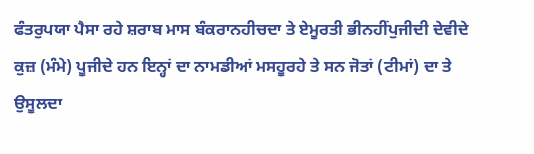ਫੰਤਰੁਪਯਾ ਪੈਸਾ ਰਹੇ ਸ਼ਰਾਬ ਮਾਸ ਬੰਕਰਾਨਹੀਚਦਾ ਤੇ ਏਮੂਰਤੀ ਭੀਨਹੀਂਪੁਜੀਦੀ ਦੇਵੀਦੇ ਕੁਜ਼ (ਮੰਮੇ) ਪੂਜੀਦੇ ਹਨ ਇਨ੍ਹਾਂ ਦਾ ਨਾਮਡੀਆਂ ਮਸਹੂਰਹੇ ਤੇ ਸਨ ਜੋਤਾਂ (ਟੀਮਾਂ) ਦਾ ਤੇ ਉਸੂਲਦਾ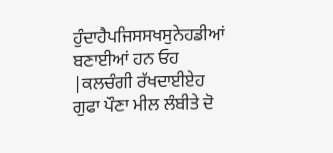ਹੁੰਦਾਹੈਪਜਿਸਸਖਸੁਨੇਹਡੀਆਂ ਬਣਾਈਆਂ ਹਨ ਓਹ |ਕਲਚੰਗੀ ਰੱਖਦਾਈਏਹ ਗੁਫਾ ਪੌਣਾ ਮੀਲ ਲੰਬੀਤੇ ਦੋ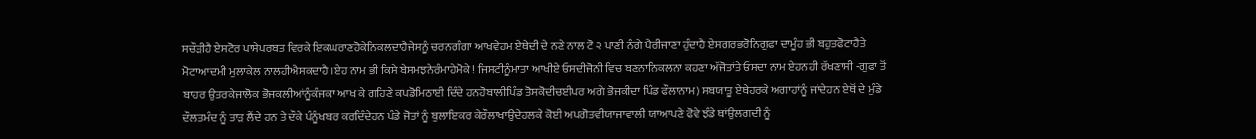ਸਚੌੜੀਹੈ ਏਸਟੋਰ ਪਾਸੇਪਰਬਤ ਵਿਰਕੇ ਇਕਘਰਾਣਹੋਕੇਨਿਕਲਦਾਹੈਜੇਸਨੂੰ ਚਰਨਗੰਗਾ ਆਖਵੇਹਮ ਏਥੇਦੀ ਦੇ ਨਣੇ ਨਾਲ ਟੋ ੨ ਪਾਣੀ ਨੰਗੇ ਪੈਰੀਜਾਣਾ ਹੁੰਦਾਹੈ ਏਸਗਰਭਰੋਨਿਗੁਫਾ ਦਾਮੂੰਹ ਭੀ ਬਹੁਤਫੋਟਾਹੈਤੇ ਮੋਟਾਆਦਮੀ ਮੁਲਾਕੇਲ ਨਾਲਹੀਐਸਕਦਾਹੈ।ਏਹ ਨਾਮ ਭੀ ਕਿਸੇ ਬੇਸਮਝਨੇਰੰਮਾਹੇਮੋਕੇ ! ਜਿਸਟੀਨੂੰਮਾਤਾ ਆਖੀਏ ਓਸਦੀਜੋਨੀ ਵਿਚ ਬਣਨਾਨਿਕਲਨਾ ਕਹਣਾ ਅੱਜੋਤਾਂਤੇ ਓਸਦਾ ਨਾਮ ਏਹਨਹੀ ਰੱਖਣਾਸੀ -ਗੁਫਾ ਤੋਂ ਬਾਹਰ ਉਤਰਕੇਜਾਲੋਕ ਭੋਜਕਲੀਆਂਨੂੰਕੰਜਕਾ ਆਖ ਕੇ ਗਹਿਣੇ ਕਪਡੋਮਿਠਾਈ ਦਿੰਦੇ ਹਨਹੋਬਾਲੀਪਿੰਡ ਤੋਸਕੋਦੀਚਈਪਰ ਅਗੇ ਭੋਜਕੀਦਾ ਪਿੰਡ ਫੌਲਾਨਾਮ) ਸਬਯਾਤੂ ਏਥੇਹਰਕੇ ਅਗਾਹਾਂਨੂੰ ਜਾਂਦੇਹਨ ਏਥੋਂ ਦੇ ਮੁੰਡੇ ਦੌਲਤਮੰਦ ਨੂੰ ਤਾੜ ਲੈਂਦੇ ਹਨ ਤੇ ਦੌਕੇ ਪੰਨੂੰਖਬਰ ਕਰਦਿੰਦੇਹਨ ਪੰਡੇ ਜੋਤਾਂ ਨੂੰ ਬੁਲਾਇਕਰ ਕੇਰੌਲਾਖਾਉਦੇਹਲਕੇ ਕੋਈ ਅਪਗੋਤਵੀਯਾਜਾਵਾਲੀ ਯਾਆਪਣੇ ਫੋਵੇ ਝੰਡੇ ਥਾਂਉਲਗਦੀ ਨੂੰ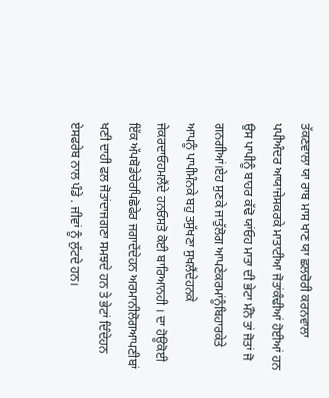ਤੱਕਣਵਾਲਾ ਯਾ ਰਾਬ ਮਾਸ ਖਾਣ ਯਾ ਛਲਚੋਰੀ ਕਰਨਵਾਲਾ ਪਪੀਅੰਦਰ ਆਯਾਜੇਸਕਰਕੇ ਮਾਤਾਟੀਆ ਜੋਤਾਂਕੰਢੀਆਂ ਹੋਈਆਂ ਹਨ ਉਸ ਪਾਪੀਨੂੰ ਬਾਹਰ ਕੱਢੋ ਯਾਂਓਹ ਮਾਤਾ ਦੀ ਭੇਟਾ ਮੰਨੋ ਤਾਂ ਜੋਤਾਂ ਜੋ ਗਨਗੀਆਂ।ਏਹ ਸੁਣਕੇ ਜਾਤੁੱਲੋਗ ਆਪਣੇਕਰਮਾਂਨੂੰਬਿਹਾਰਕੇਤੇ ਆਪਨੂੰ ਪਾਪੀਮੰਨਕੇ ਬਹੁ ਤਸੁੱਖਣਾ ਸੁਖਲੈਂਦੇਹਨਕੇ ਜੇਕਰਦਾਓਹਮਲੈਂਦੇ ਹਨਓਸਤੋ ਕੋਈ ਬਾਰਿਆਨਹੀ । ਦਾ ਹੋਊਕੋਈ ਇੱਕ ਅੱਪਬੋਡੇਚੇਰਪਿਛੋਫੇਰ ਜਗਾਦੇਂਦੇਹਨ ਅਰਮਾਨੀਲੋਗਆਪਣੀਬਾਂ ਖਣੀ ਦਾਹੀ ਫਲ ਜੋਤਾਂਦਾਜਗਣਾ ਸਮਝਦੇ ਹਨ ਤੇ ਭੇਟਾਂ ਦਿੰਦੇਹਨ ਏਸਫਰੇਬ ਨਾਲ ਪੰਡੇ . ਜੀਵਾਂ ਨੂੰ ਲੁੱਟਦੇ ਹਨ।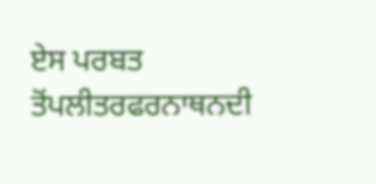ਏਸ ਪਰਬਤ ਤੋਂਪਲੀਤਰਫਰਨਾਥਨਦੀ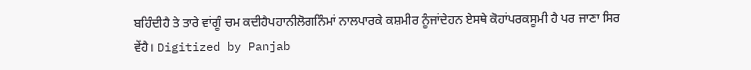ਬਹਿੰਦੀਹੈ ਤੇ ਤਾਰੇ ਵਾਂਗੂੰ ਚਮ ਕਦੀਹੈਪਹਾਨੀਲੋਗਨਿੰਮਾਂ ਨਾਲਪਾਰਕੇ ਕਸ਼ਮੀਰ ਨੂੰਜਾਂਦੇਹਨ ਏਸਥੇ ਕੋਹਾਂਪਰਕਸੂਮੀ ਹੈ ਪਰ ਜਾਣਾ ਸਿਰ ਵੇਂਹੈ। Digitized by Panjab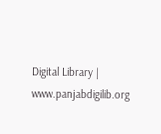Digital Library | www.panjabdigilib.org